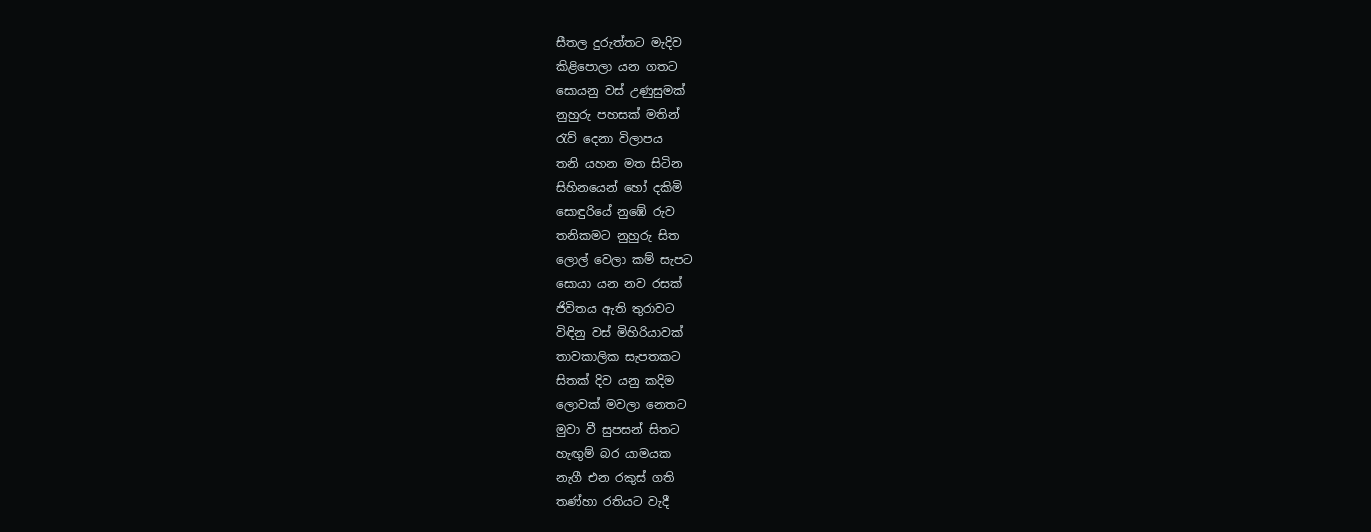සීතල දුරුත්තට මැදිව
කිළිපොලා යන ගතට
සොයනු වස් උණුසුමක්
නුහුරු පහසක් මතින්
රැව් දෙනා විලාපය
තනි යහන මත සිටින
සිහිනයෙන් හෝ දකිමි
සොඳුරියේ නුඹේ රුව
තනිකමට නුහුරු සිත
ලොල් වෙලා කම් සැපට
සොයා යන නව රසක්
ජිවිතය ඇති තුරාවට
විඳිනු වස් මිහිරියාවක්
තාවකාලික සැපතකට
සිතක් දිව යනු කදිම
ලොවක් මවලා නෙතට
මුවා වී සුපසන් සිතට
හැඟුම් බර යාමයක
නැගී එන රකුස් ගති
තණ්හා රතියට වැදී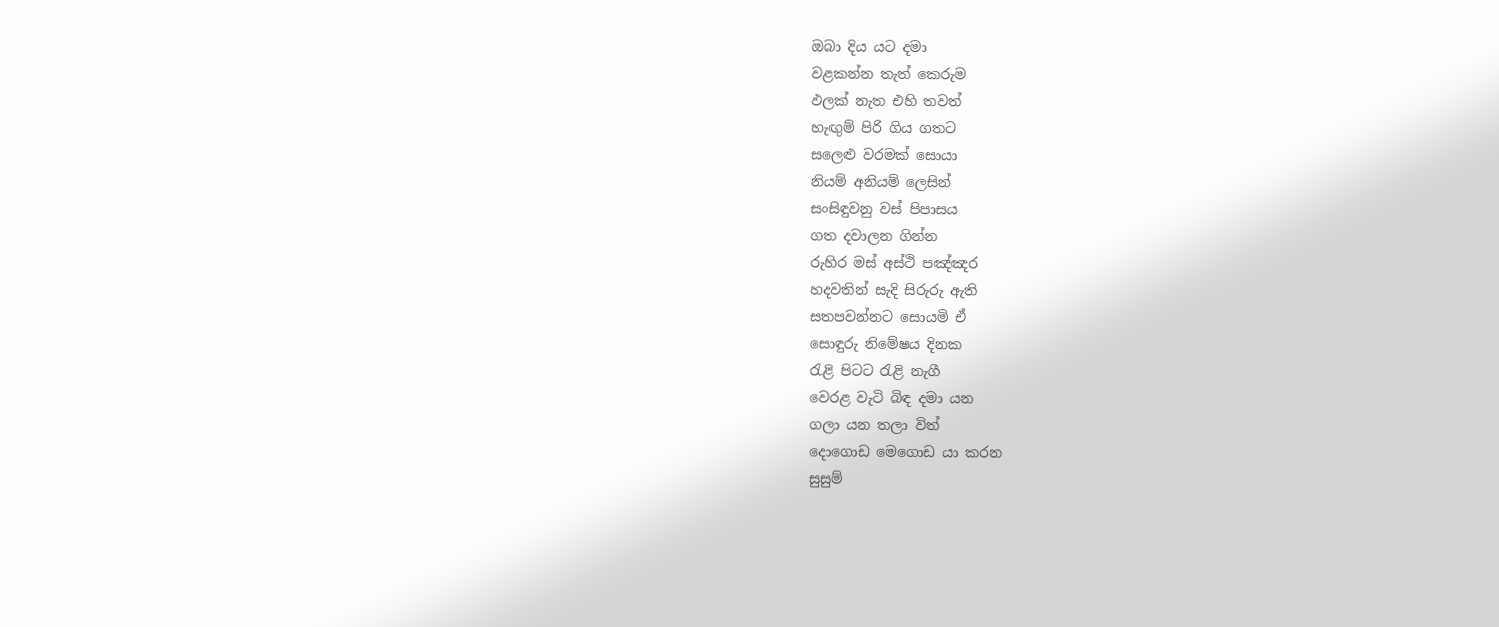ඔබා දිය යට දමා
වළකන්න තැත් කෙරුම
ඵලක් නැත එහි තවත්
හැඟුම් පිරි ගිය ගතට
සලෙළු වරමක් සොයා
නියම් අනියම් ලෙසින්
සංසිඳුවනු වස් පිපාසය
ගත දවාලන ගින්න
රුහිර මස් අස්ථි පඤ්ඤර
හදවතින් සැදි සිරුරු ඇති
සතපවන්නට සොයමි ඒ
සොඳුරු නිමේෂය දිනක
රැළි පිටට රැළි නැගී
වෙරළ වැටි බිඳ දමා යන
ගලා යන තලා විත්
දොගොඩ මෙගොඩ යා කරන
සුසුම්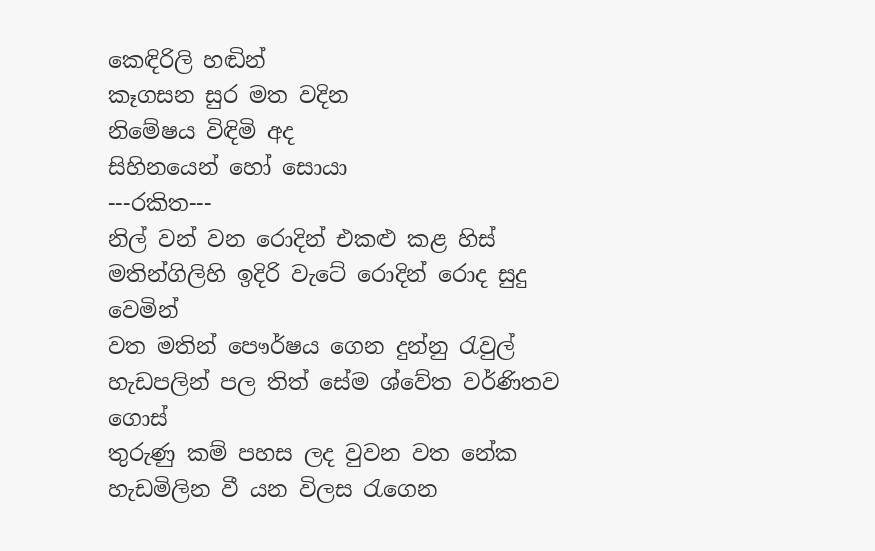කෙඳිරිලි හඬින්
කෑගසන සුර මත වදින
නිමේෂය විඳිමි අද
සිහිනයෙන් හෝ සොයා
---රකිත---
නිල් වන් වන රොදින් එකළු කළ හිස් මතින්ගිලිහි ඉදිරි වැටේ රොදින් රොද සුදු වෙමින්
වත මතින් පෞර්ෂය ගෙන දුන්නු රැවුල් හැඩපලින් පල තිත් සේම ශ්වේත වර්ණිතව ගොස්
තුරුණු කම් පහස ලද වුවන වත නේක හැඩමිලින වී යන විලස රැගෙන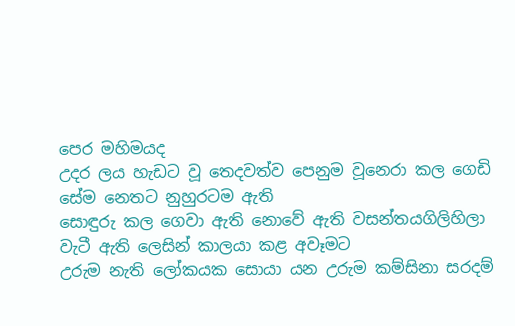පෙර මහිමයද
උදර ලය හැඩට වූ තෙදවත්ව පෙනුම වූනෙරා කල ගෙඩි සේම නෙතට නුහුරටම ඇති
සොඳුරු කල ගෙවා ඇති නොවේ ඇති වසන්තයගිලිහිලා වැටී ඇති ලෙසින් කාලයා කළ අවෑමට
උරුම නැති ලෝකයක සොයා යන උරුම කම්සිනා සරදම්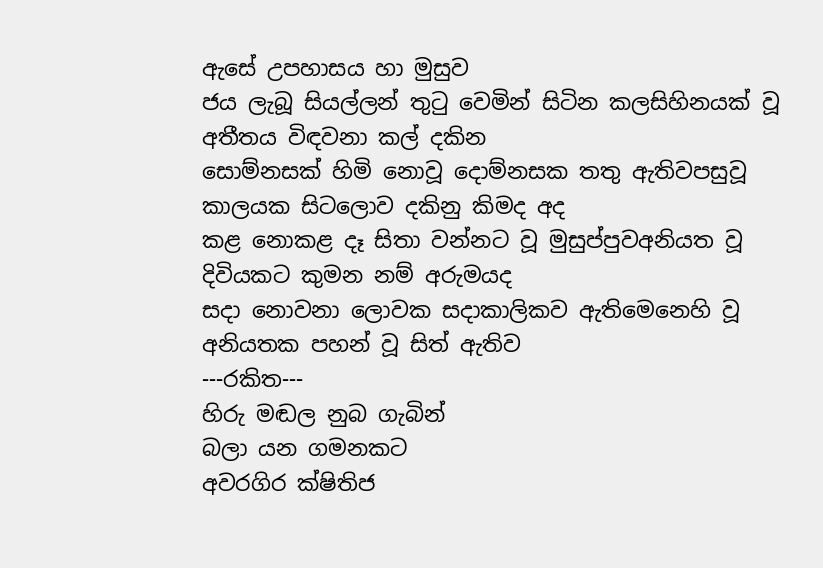ඇසේ උපහාසය හා මුසුව
ජය ලැබූ සියල්ලන් තුටු වෙමින් සිටින කලසිහිනයක් වූ අතීතය විඳවනා කල් දකින
සොම්නසක් හිමි නොවූ දොම්නසක තතු ඇතිවපසුවූ කාලයක සිටලොව දකිනු කිමද අද
කළ නොකළ දෑ සිතා වන්නට වූ මුසුප්පුවඅනියත වූ දිවියකට කුමන නම් අරුමයද
සදා නොවනා ලොවක සදාකාලිකව ඇතිමෙනෙහි වූ අනියතක පහන් වූ සිත් ඇතිව
---රකිත---
හිරු මඬල නුබ ගැබින්
බලා යන ගමනකට
අවරගිර ක්ෂිතිජ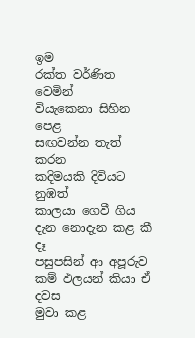ඉම
රක්ත වර්ණිත වෙමින්
වියැකෙනා සිහින පෙළ
සඟවන්න තැත් කරන
කදිමයකි දිවියට නුඹත්
කාලයා ගෙවී ගිය
දැන නොදැන කළ කී දෑ
පසුපසින් ආ අපූරුව
කම් ඵලයන් කියා ඒ දවස
මුවා කළ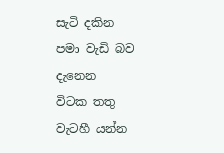සැටි දකින
පමා වැඩි බව දැනෙන
විටක තතු වැටහී යන්න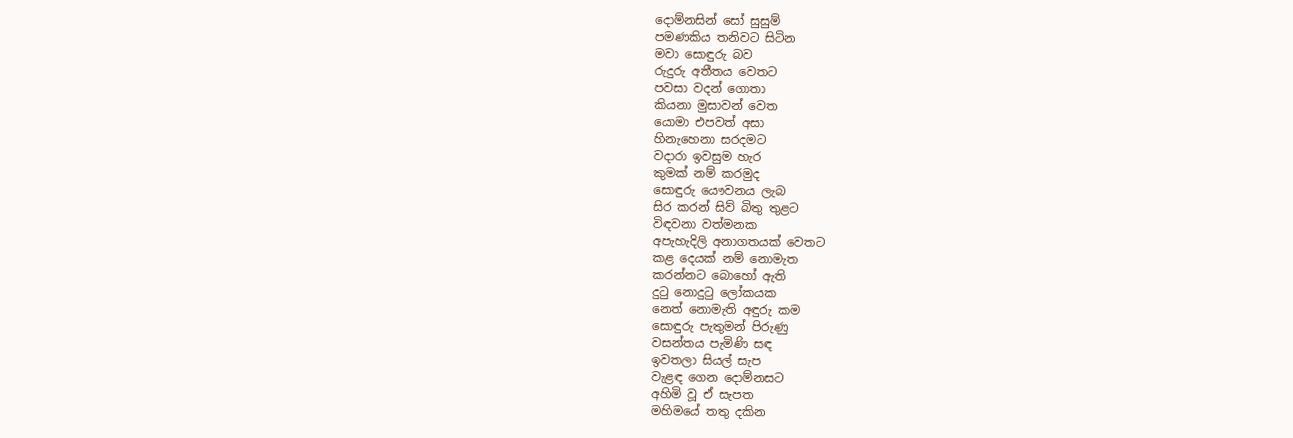දොම්නසින් සෝ සුසුම්
පමණකිය තනිවට සිටින
මවා සොඳුරු බව
රුදුරු අතීතය වෙතට
පවසා වදන් ගොතා
කියනා මුසාවන් වෙත
යොමා එපවත් අසා
හිනැහෙනා සරදමට
වදාරා ඉවසුම හැර
කුමක් නම් කරමුද
සොඳුරු යෞවනය ලැබ
සිර කරන් සිව් බිතු තුළට
විඳවනා වත්මනක
අපැහැදිලි අනාගතයක් වෙතට
කළ දෙයක් නම් නොමැත
කරන්නට බොහෝ ඇති
දුටු නොදුටු ලෝකයක
නෙත් නොමැති අඳුරු කම
සොඳුරු පැතුමන් පිරුණු
වසන්තය පැමිණි සඳ
ඉවතලා සියල් සැප
වැළඳ ගෙන දොම්නසට
අහිමි වූ ඒ සැපත
මහිමයේ තතු දකින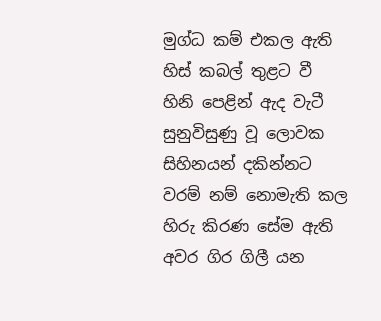මුග්ධ කම් එකල ඇති
හිස් කබල් තුළට වී
හිනි පෙළින් ඇද වැටී
සුනුවිසුණු වූ ලොවක
සිහිනයන් දකින්නට
වරම් නම් නොමැති කල
හිරු කිරණ සේම ඇති
අවර ගිර ගිලී යන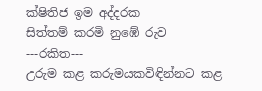ක්ෂිතිජ ඉම අද්දරක
සිත්තම් කරමි නුඹේ රුව
---රකිත---
උරුම කළ කරුමයකවිඳින්නට කළ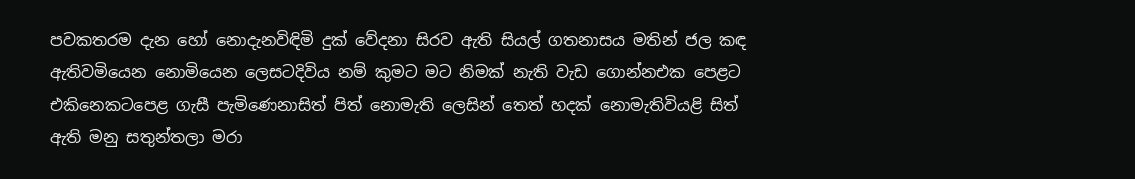පවකතරම දැන හෝ නොදැනවිඳිමි දුක් වේදනා සිරව ඇති සියල් ගතනාසය මතින් ජල කඳ ඇතිවමියෙන නොමියෙන ලෙසටදිවිය නම් කුමට මට නිමක් නැති වැඩ ගොන්නඑක පෙළට එකිනෙකටපෙළ ගැසී පැමිණෙනාසිත් පිත් නොමැති ලෙසින් තෙත් හදක් නොමැතිවියළි සිත් ඇති මනු සතුන්තලා මරා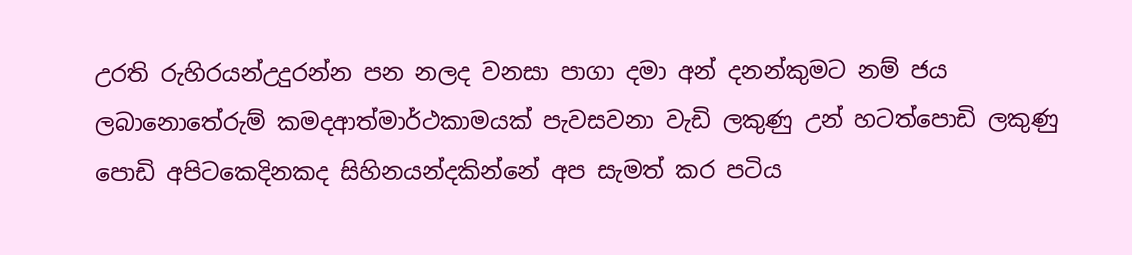උරති රුහිරයන්උදුරන්න පන නලද වනසා පාගා දමා අන් දනන්කුමට නම් ජය ලබානොතේරුම් කමදආත්මාර්ථකාමයක් පැවසවනා වැඩි ලකුණු උන් හටත්පොඩි ලකුණු පොඩි අපිටකෙදිනකද සිහිනයන්දකින්නේ අප සැමත් කර පටිය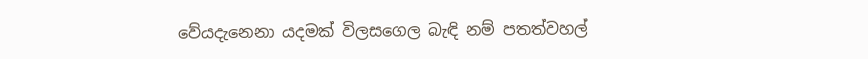වේයදැනෙනා යදමක් විලසගෙල බැඳි නම් පතත්වහල්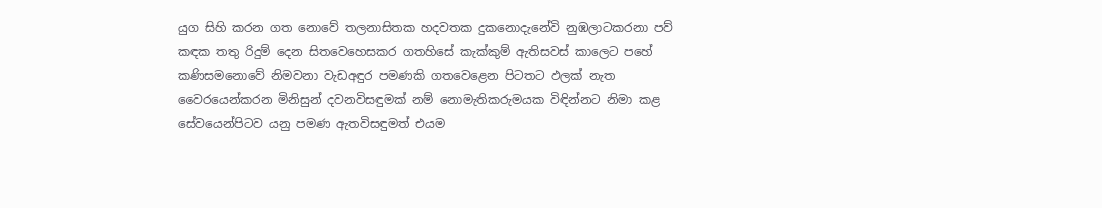යුග සිහි කරන ගත නොවේ තලනාසිතක හදවතක දුකනොදැනේවි නුඹලාටකරනා පව් කඳක තතු රිදුම් දෙන සිතවෙහෙසකර ගතහිසේ කැක්කුම් ඇතිසවස් කාලෙට පහේ කණිසමනොවේ නිමවනා වැඩඅඳුර පමණකි ගතවෙළෙන පිටතට ඵලක් නැත වෛරයෙන්කරන මිනිසුන් දවනවිසඳුමක් නම් නොමැතිකරුමයක විඳින්නට නිමා කළ සේවයෙන්පිටව යනු පමණ ඇතවිසඳුමත් එයම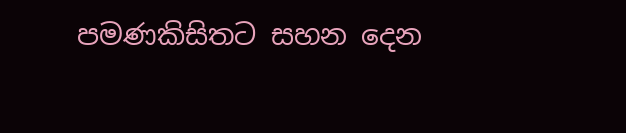පමණකිසිතට සහන දෙන